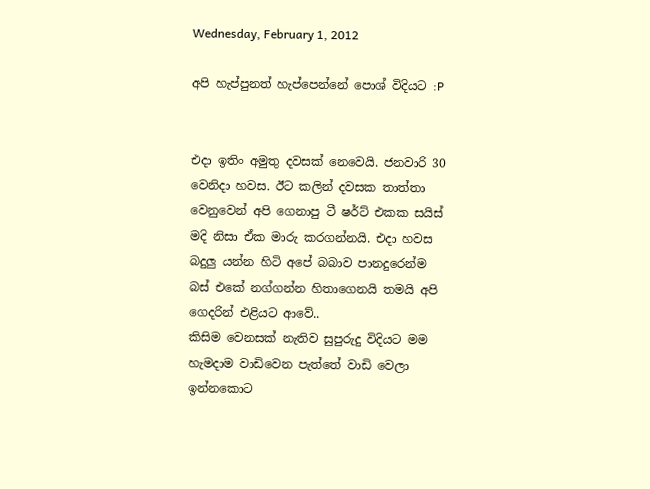Wednesday, February 1, 2012

අපි හැප්පුනත් හැප්පෙන්නේ පොශ් විදියට :P


එදා ඉතිං අමුතු දවසක් නෙවෙයි. ජනවාරි 30 වෙනිදා හවස. ඊට කලින් දවසක තාත්තා වෙනුවෙන් අපි ගෙනාපු ටී ෂර්ට් එකක සයිස් මදි නිසා ඒක මාරු කරගන්නයි. එදා හවස බදුලු යන්න හිටි අපේ බබාව පානදුරෙන්ම බස් එකේ නග්ගන්න හිතාගෙනයි තමයි අපි ගෙදරින් එළියට ආවේ..
කිසිම වෙනසක් නැතිව සුපුරුදු විදියට මම හැමදාම වාඩිවෙන පැත්තේ වාඩි වෙලා ඉන්නකොට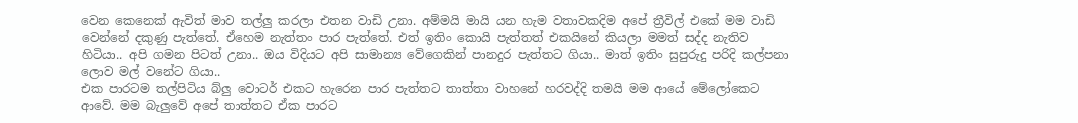වෙන කෙනෙක් ඇවිත් මාව තල්ලු කරලා එතන වාඩි උනා. අම්මයි මායි යන හැම වතාවකදිම අපේ ත්‍රීවිල් එකේ මම වාඩි වෙන්නේ දකුණු පැත්තේ. ඒහෙම නැත්තං පාර පැත්තේ. එත් ඉතිං කොයි පැත්තත් එකයිනේ කියලා මමත් සද්ද නැතිව හිටියා.. අපි ගමන පිටත් උනා.. ඔය විදියට අපි සාමාන්‍ය වේගෙකින් පානදුර පැත්තට ගියා.. මාත් ඉතිං සුපුරුදු පරිදි කල්පනා ලොව මල් වනේට ගියා..
එක පාරටම තල්පිටිය බ්ලු වොටර් එකට හැරෙන පාර පැත්තට තාත්තා වාහනේ හරවද්දි තමයි මම ආයේ මේලෝකෙට ආවේ. මම බැලුවේ අපේ තාත්තට ඒක පාරට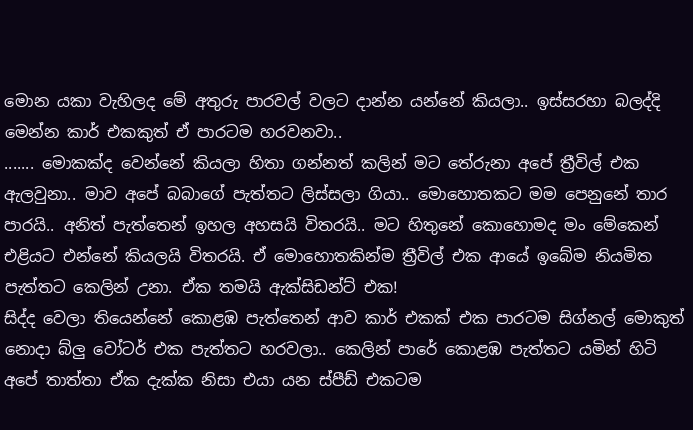මොන යකා වැහිලද මේ අතුරු පාරවල් වලට දාන්න යන්නේ කියලා.. ඉස්සරහා බලද්දි මෙන්න කාර් එකකුත් ඒ පාරටම හරවනවා..
....... මොකක්ද වෙන්නේ කියලා හිතා ගන්නත් කලින් මට තේරුනා අපේ ත්‍රීවිල් එක ඇලවුනා.. මාව අපේ බබාගේ පැත්තට ලිස්සලා ගියා.. මොහොතකට මම පෙනුනේ තාර පාරයි.. අනිත් පැත්තෙන් ඉහල අහසයි විතරයි.. මට හිතුනේ කොහොමද මං මේකෙන් එළියට එන්නේ කියලයි විතරයි. ඒ මොහොතකින්ම ත්‍රීවිල් එක ආයේ ඉබේම නියමිත පැත්තට කෙලින් උනා. ඒක තමයි ඇක්සිඩන්ට් එක!
සිද්ද වෙලා තියෙන්නේ කොළ‍ඹ පැත්තෙන් ආව කාර් එකක් එක පාරටම සිග්නල් මොකුත් නොදා බ්ලු වෝටර් එක පැත්තට හරවලා.. කෙලින් පාරේ කොළඹ පැත්තට යමින් හිටි අපේ තාත්තා ඒක දැක්ක නිසා එයා යන ස්පීඩ් එකටම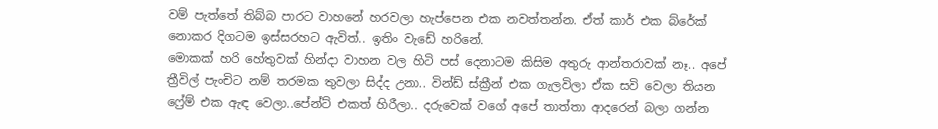වම් පැත්තේ තිබ්බ පාරට වාහනේ හරවලා හැප්පෙන එක නවත්තන්න. ඒත් කාර් එක බ්රේක් නොකර දිගටම ඉස්සරහට ඇවිත්.. ඉතිං වැඩේ හරිනේ.
මොකක් හරි හේතුවක් හින්දා වාහන වල හිටි පස් දෙනාටම කිසිම අතුරු ආන්තරාවක් නෑ.. අපේ ත්‍රීවිල් පැංචිට නම් තරමක තුවලා සිද්ද උනා.. වින්ඩ් ස්ක්‍රීන් එක ගැලවිලා ඒක සවි වෙලා තියන ෆ්‍රේම් එක ඇඳ වෙලා..පේන්ට් එකත් හිරීලා.. දරුවෙක් වගේ අපේ තාත්තා ආදරෙන් බලා ගන්න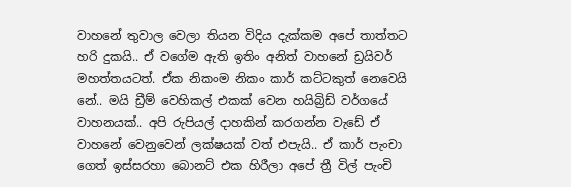වාහනේ තුවාල වෙලා තියන විදිය දැක්කම අපේ තාත්තට හරි දුකයි.. ඒ වගේම ඇති ඉතිං අනිත් වාහනේ ඩ්‍රයිවර් මහත්තයටත්. ඒක නිකංම නිකං කාර් කට්ටකුත් නෙවෙයි නේ.. මයි ඩ්‍රීම් වෙහිකල් එකක් වෙන හයිබ්‍රිඩ් වර්ගයේ වාහනයක්.. අපි රුපියල් දාහකින් කරගන්න වැඩේ ඒ වාහනේ වෙනුවෙන් ලක්ෂයක් වත් එපැයි.. ඒ කාර් පැංචා ගෙත් ඉස්සරහා බොනට් එක හිරීලා අපේ ත්‍රී විල් පැංචි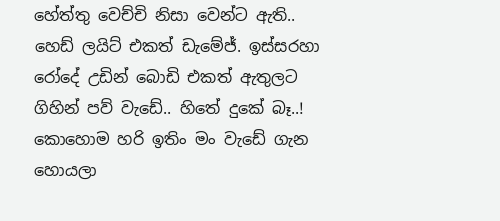හේත්තු වෙච්චි නිසා වෙන්ට ඇති.. හෙඩ් ලයිට් එකත් ඩැමේජ්. ඉස්සරහා රෝදේ උඩින් බොඩි එකත් ඇතුලට ගිහින් පව් වැඩේ.. හිතේ දුකේ බෑ..!
කොහොම හරි ඉතිං මං වැඩේ ගැන හොයලා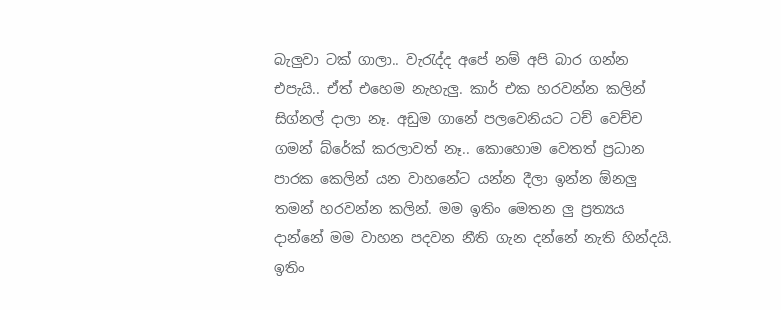බැලුවා ටක් ගාලා.. වැරැද්ද අපේ නම් අපි බාර ගන්න එපැයි.. ඒත් එහෙම නැහැලු. කාර් එක හරවන්න කලින් සිග්නල් දාලා නෑ. අඩුම ගානේ පලවෙනියට ටච් වෙච්ච ගමන් බ්රේක් කරලාවත් නෑ.. කොහොම වෙතත් ප්‍රධාන පාරක කෙලින් යන වාහනේට යන්න දීලා ඉන්න ඕනලු තමන් හරවන්න කලින්. මම ඉතිං මෙතන ලු ප්‍රත්‍යය දාන්නේ මම වාහන පදවන නීති ගැන දන්නේ නැති හින්දයි. ඉතිං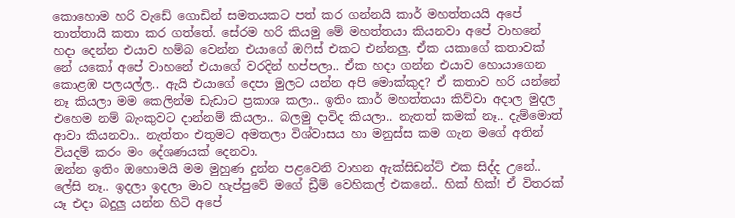කොහොම හරි වැඩේ ගොඩින් සමතයකට පත් කර ගන්නයි කාර් මහත්තයයි අපේ තාත්තායි කතා කර ගත්තේ. සේරම හරි කියමු මේ මහත්තයා කියනවා අපේ වාහනේ හදා දෙන්න එයාව හම්බ වෙන්න එයාගේ ඔෆිස් එකට එන්නලු. ඒක යකාගේ කතාවක් නේ යකෝ අපේ වාහනේ එයාගේ වරදින් හප්පලා.. ඒක හදා ගන්න එයාව හොයාගෙන කොළඹ පලයල්ල.. ඇයි එයාගේ දෙපා මුලට යන්න අපි මොක්කුද? ඒ කතාව හරි යන්නේ නෑ කියලා මම කෙලින්ම ඩැඩාට ප්‍රකාශ කලා.. ඉතිං කාර් මහත්තයා කිව්වා අදාල මුදල එහෙම නම් බැංකුවට දාන්නම් කියලා.. බලමු දාවිද කියලා.. නැතත් කමක් නෑ.. දැම්මොත් ආවා කියනවා.. නැත්තං එතුමට අමතලා විශ්වාසය හා මනුස්ස කම ගැන මගේ අතින් වියදම් කරං මං දේශණයක් දෙනවා.
ඔන්න ඉතිං ඔහොමයි මම මුහුණ දුන්න පළවෙනි වාහන ඇක්සිඩන්ට් එක සිද්ද උනේ.. ලේසි නෑ.. ඉදලා ඉදලා මාව හැප්පුවේ මගේ ඩ්‍රීම් වෙහිකල් එකනේ.. හික් හික්! ඒ විතරක් යෑ එදා බදුලු යන්න හිටි අපේ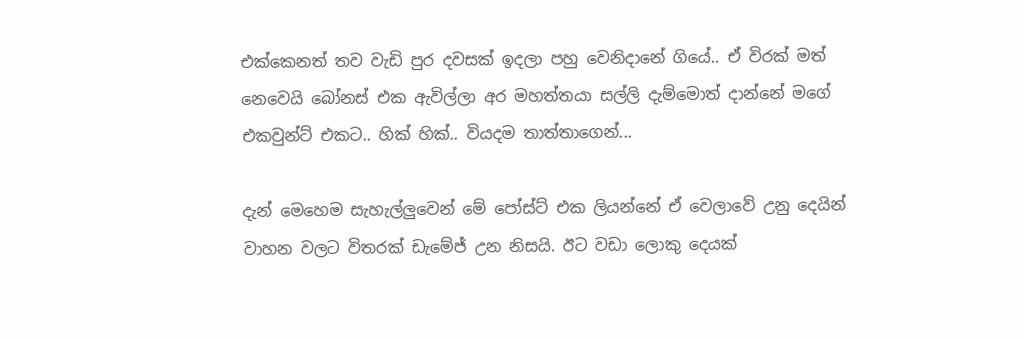එක්කෙනත් තව වැඩි පුර දවසක් ඉදලා පහු වෙනිදානේ ගියේ.. ඒ විරක් මත් නෙවෙයි බෝනස් එක ඇවිල්ලා අර මහත්තයා සල්ලි දැම්මොත් දාන්නේ මගේ එකවුන්ට් එකට.. හික් හික්.. වියදම තාත්තාගෙන්...

දැන් මෙහෙම සැහැල්ලුවෙන් මේ පෝස්ට් එක ලියන්නේ ඒ වෙලාවේ උනු දෙයින් වාහන වලට විතරක් ඩැමේජ් උන නිසයි. ඊට වඩා ලොකු දෙයක්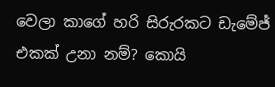වෙලා කාගේ හරි සිරුරකට ඩැමේජ් එකක් උනා නම්? කොයි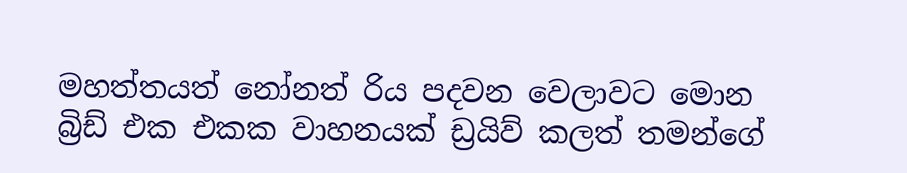මහත්තයත් නෝනත් රිය පදවන වෙලාවට මොන බ්‍රිඩ් එක එකක වාහනයක් ඩ්‍රයිව් කලත් තමන්ගේ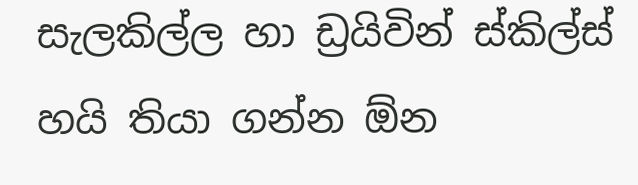සැලකිල්ල හා ඩ්‍රයිවින් ස්කිල්ස් හයි තියා ගන්න ඕන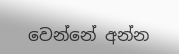වෙන්නේ අන්න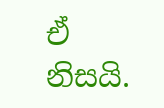ඒ නිසයි.